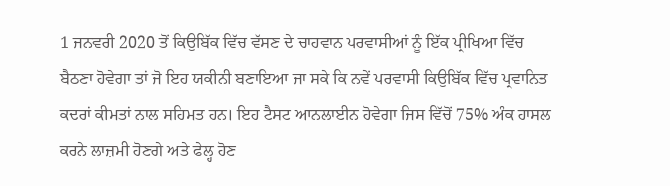1 ਜਨਵਰੀ 2020 ਤੋਂ ਕਿਉਬਿੱਕ ਵਿੱਚ ਵੱਸਣ ਦੇ ਚਾਹਵਾਨ ਪਰਵਾਸੀਆਂ ਨੂੰ ਇੱਕ ਪ੍ਰੀਖਿਆ ਵਿੱਚ ਬੈਠਣਾ ਹੋਵੇਗਾ ਤਾਂ ਜੋ ਇਹ ਯਕੀਨੀ ਬਣਾਇਆ ਜਾ ਸਕੇ ਕਿ ਨਵੇਂ ਪਰਵਾਸੀ ਕਿਉਬਿੱਕ ਵਿੱਚ ਪ੍ਰਵਾਨਿਤ ਕਦਰਾਂ ਕੀਮਤਾਂ ਨਾਲ ਸਹਿਮਤ ਹਨ। ਇਹ ਟੈਸਟ ਆਨਲਾਈਨ ਹੋਵੇਗਾ ਜਿਸ ਵਿੱਚੋਂ 75% ਅੰਕ ਹਾਸਲ ਕਰਨੇ ਲਾਜ਼ਮੀ ਹੋਣਗੇ ਅਤੇ ਫੇਲ੍ਹ ਹੋਣ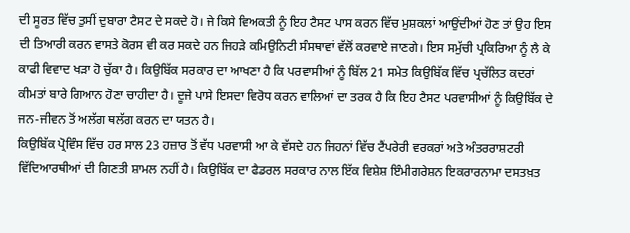ਦੀ ਸੂਰਤ ਵਿੱਚ ਤੁਸੀਂ ਦੁਬਾਰਾ ਟੈਸਟ ਦੇ ਸਕਦੇ ਹੋ। ਜੇ ਕਿਸੇ ਵਿਅਕਤੀ ਨੂੰ ਇਹ ਟੈਸਟ ਪਾਸ ਕਰਨ ਵਿੱਚ ਮੁਸ਼ਕਲਾਂ ਆਉਂਦੀਆਂ ਹੋਣ ਤਾਂ ਉਹ ਇਸ ਦੀ ਤਿਆਰੀ ਕਰਨ ਵਾਸਤੇ ਕੋਰਸ ਵੀ ਕਰ ਸਕਦੇ ਹਨ ਜਿਹੜੇ ਕਮਿਉਨਿਟੀ ਸੰਸਥਾਵਾਂ ਵੱਲੋਂ ਕਰਵਾਏ ਜਾਣਗੇ। ਇਸ ਸਮੁੱਚੀ ਪ੍ਰਕਿਰਿਆ ਨੂੰ ਲੈ ਕੇ ਕਾਫੀ ਵਿਵਾਦ ਖੜਾ ਹੋ ਚੁੱਕਾ ਹੈ। ਕਿਉਬਿੱਕ ਸਰਕਾਰ ਦਾ ਆਖਣਾ ਹੈ ਕਿ ਪਰਵਾਸੀਆਂ ਨੂੰ ਬਿੱਲ 21 ਸਮੇਤ ਕਿਉਬਿੱਕ ਵਿੱਚ ਪ੍ਰਚੱਲਿਤ ਕਦਰਾਂ ਕੀਮਤਾਂ ਬਾਰੇ ਗਿਆਨ ਹੋਣਾ ਚਾਹੀਦਾ ਹੈ। ਦੂਜੇ ਪਾਸੇ ਇਸਦਾ ਵਿਰੋਧ ਕਰਨ ਵਾਲਿਆਂ ਦਾ ਤਰਕ ਹੈ ਕਿ ਇਹ ਟੈਸਟ ਪਰਵਾਸੀਆਂ ਨੂੰ ਕਿਉਬਿੱਕ ਦੇ ਜਨ-ਜੀਵਨ ਤੋਂ ਅਲੱਗ ਥਲੱਗ ਕਰਨ ਦਾ ਯਤਨ ਹੈ।
ਕਿਉਬਿੱਕ ਪ੍ਰੋਵਿੰਸ ਵਿੱਚ ਹਰ ਸਾਲ 23 ਹਜ਼ਾਰ ਤੋਂ ਵੱਧ ਪਰਵਾਸੀ ਆ ਕੇ ਵੱਸਦੇ ਹਨ ਜਿਹਨਾਂ ਵਿੱਚ ਟੈਂਪਰੇਰੀ ਵਰਕਰਾਂ ਅਤੇ ਅੰਤਰਰਾਸ਼ਟਰੀ ਵਿੱਦਿਆਰਥੀਆਂ ਦੀ ਗਿਣਤੀ ਸ਼ਾਮਲ ਨਹੀਂ ਹੈ। ਕਿਉਬਿੱਕ ਦਾ ਫੈਡਰਲ ਸਰਕਾਰ ਨਾਲ ਇੱਕ ਵਿਸ਼ੇਸ਼ ਇੰਮੀਗਰੇਸ਼ਨ ਇਕਰਾਰਨਾਮਾ ਦਸਤਖ਼ਤ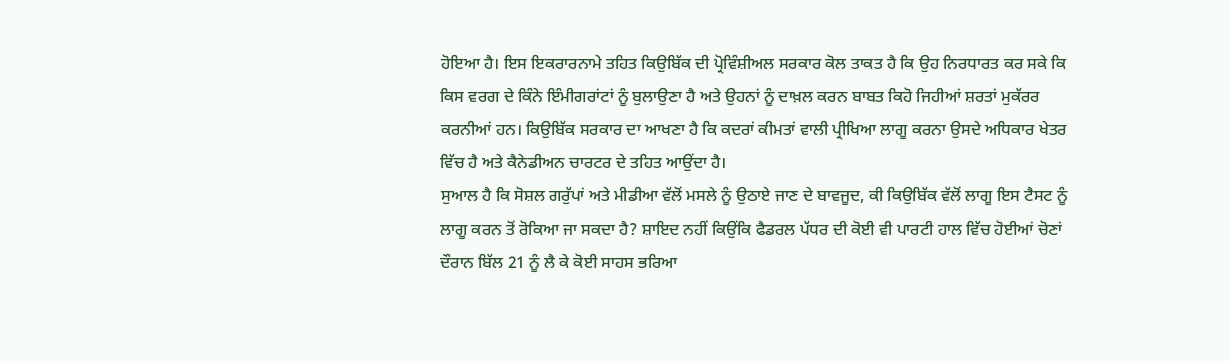ਹੋਇਆ ਹੈ। ਇਸ ਇਕਰਾਰਨਾਮੇ ਤਹਿਤ ਕਿਉਬਿੱਕ ਦੀ ਪ੍ਰੋਵਿੰਸ਼ੀਅਲ ਸਰਕਾਰ ਕੋਲ ਤਾਕਤ ਹੈ ਕਿ ਉਹ ਨਿਰਧਾਰਤ ਕਰ ਸਕੇ ਕਿ ਕਿਸ ਵਰਗ ਦੇ ਕਿੰਨੇ ਇੰਮੀਗਰਾਂਟਾਂ ਨੂੰ ਬੁਲਾਉਣਾ ਹੈ ਅਤੇ ਉਹਨਾਂ ਨੂੰ ਦਾਖ਼ਲ ਕਰਨ ਬਾਬਤ ਕਿਹੋ ਜਿਹੀਆਂ ਸ਼ਰਤਾਂ ਮੁਕੱਰਰ ਕਰਨੀਆਂ ਹਨ। ਕਿਉਬਿੱਕ ਸਰਕਾਰ ਦਾ ਆਖਣਾ ਹੈ ਕਿ ਕਦਰਾਂ ਕੀਮਤਾਂ ਵਾਲੀ ਪ੍ਰੀਖਿਆ ਲਾਗੂ ਕਰਨਾ ਉਸਦੇ ਅਧਿਕਾਰ ਖੇਤਰ ਵਿੱਚ ਹੈ ਅਤੇ ਕੈਨੇਡੀਅਨ ਚਾਰਟਰ ਦੇ ਤਹਿਤ ਆਉਂਦਾ ਹੈ।
ਸੁਆਲ ਹੈ ਕਿ ਸੋਸ਼ਲ ਗਰੁੱਪਾਂ ਅਤੇ ਮੀਡੀਆ ਵੱਲੋਂ ਮਸਲੇ ਨੂੰ ਉਠਾਏ ਜਾਣ ਦੇ ਬਾਵਜੂਦ, ਕੀ ਕਿਉਬਿੱਕ ਵੱਲੋਂ ਲਾਗੂ ਇਸ ਟੈਸਟ ਨੂੰ ਲਾਗੂ ਕਰਨ ਤੋਂ ਰੋਕਿਆ ਜਾ ਸਕਦਾ ਹੈ? ਸ਼ਾਇਦ ਨਹੀਂ ਕਿਉਂਕਿ ਫੈਡਰਲ ਪੱਧਰ ਦੀ ਕੋਈ ਵੀ ਪਾਰਟੀ ਹਾਲ ਵਿੱਚ ਹੋਈਆਂ ਚੋਣਾਂ ਦੌਰਾਨ ਬਿੱਲ 21 ਨੂੰ ਲੈ ਕੇ ਕੋਈ ਸਾਹਸ ਭਰਿਆ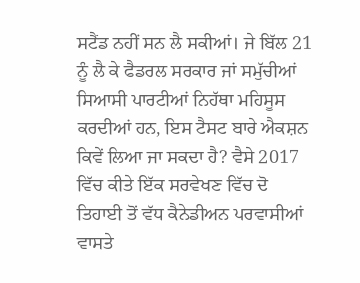ਸਟੈਂਡ ਨਹੀਂ ਸਨ ਲੈ ਸਕੀਆਂ। ਜੇ ਬਿੱਲ 21 ਨੂੰ ਲੈ ਕੇ ਫੈਡਰਲ ਸਰਕਾਰ ਜਾਂ ਸਮੁੱਚੀਆਂ ਸਿਆਸੀ ਪਾਰਟੀਆਂ ਨਿਹੱਥਾ ਮਹਿਸੂਸ ਕਰਦੀਆਂ ਹਨ, ਇਸ ਟੈਸਟ ਬਾਰੇ ਐਕਸ਼ਨ ਕਿਵੇਂ ਲਿਆ ਜਾ ਸਕਦਾ ਹੈ? ਵੈਸੇ 2017 ਵਿੱਚ ਕੀਤੇ ਇੱਕ ਸਰਵੇਖਣ ਵਿੱਚ ਦੋ ਤਿਹਾਈ ਤੋਂ ਵੱਧ ਕੈਨੇਡੀਅਨ ਪਰਵਾਸੀਆਂ ਵਾਸਤੇ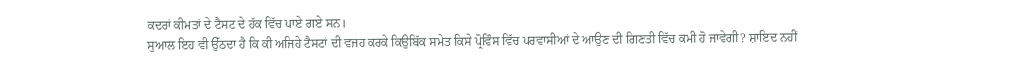ਕਦਰਾਂ ਕੀਮਤਾਂ ਦੇ ਟੈਸਟ ਦੇ ਹੱਕ ਵਿੱਚ ਪਾਏ ਗਏ ਸਨ।
ਸੁਆਲ ਇਹ ਵੀ ਉੱਠਦਾ ਹੈ ਕਿ ਕੀ ਅਜਿਹੇ ਟੈਸਟਾਂ ਦੀ ਵਜਹ ਕਰਕੇ ਕਿਉਬਿੱਕ ਸਮੇਤ ਕਿਸੇ ਪ੍ਰੋਵਿੰਸ ਵਿੱਚ ਪਰਵਾਸੀਆਂ ਦੇ ਆਉਣ ਦੀ ਗਿਣਤੀ ਵਿੱਚ ਕਮੀ ਹੋ ਜਾਵੇਗੀ? ਸ਼ਾਇਦ ਨਹੀਂ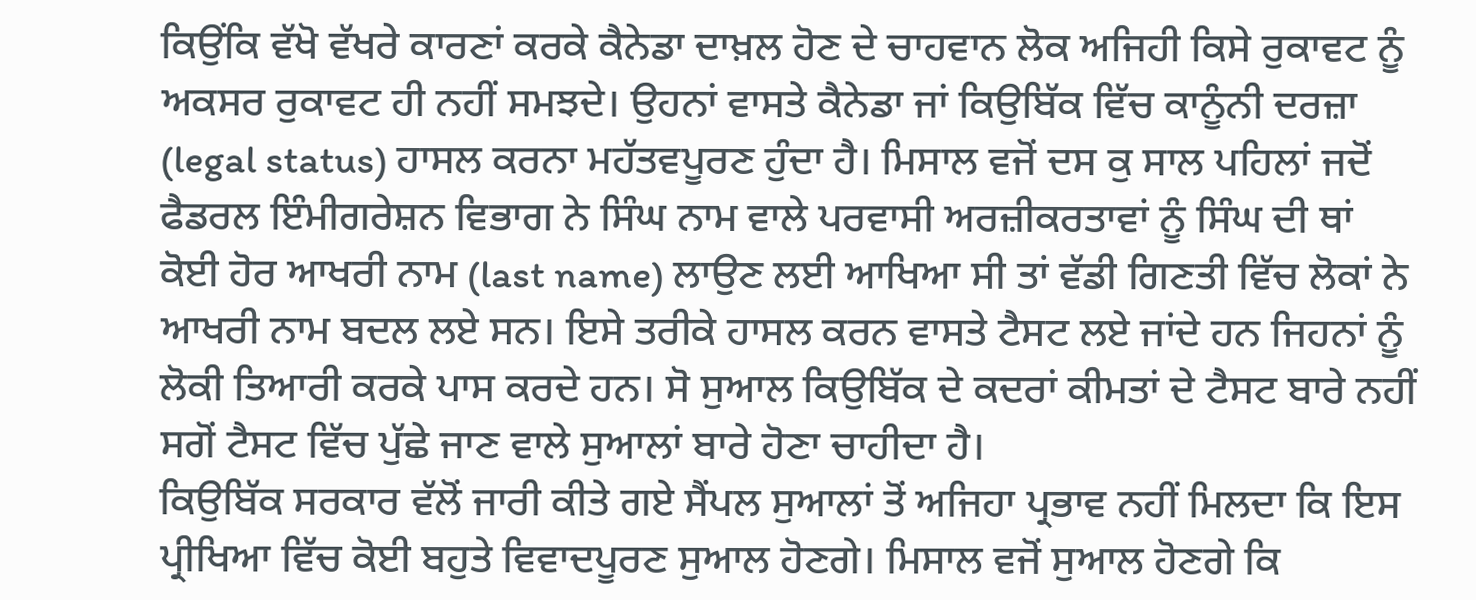ਕਿਉਂਕਿ ਵੱਖੋ ਵੱਖਰੇ ਕਾਰਣਾਂ ਕਰਕੇ ਕੈਨੇਡਾ ਦਾਖ਼ਲ ਹੋਣ ਦੇ ਚਾਹਵਾਨ ਲੋਕ ਅਜਿਹੀ ਕਿਸੇ ਰੁਕਾਵਟ ਨੂੰ ਅਕਸਰ ਰੁਕਾਵਟ ਹੀ ਨਹੀਂ ਸਮਝਦੇ। ਉਹਨਾਂ ਵਾਸਤੇ ਕੈਨੇਡਾ ਜਾਂ ਕਿਉਬਿੱਕ ਵਿੱਚ ਕਾਨੂੰਨੀ ਦਰਜ਼ਾ (legal status) ਹਾਸਲ ਕਰਨਾ ਮਹੱਤਵਪੂਰਣ ਹੁੰਦਾ ਹੈ। ਮਿਸਾਲ ਵਜੋਂ ਦਸ ਕੁ ਸਾਲ ਪਹਿਲਾਂ ਜਦੋਂ ਫੈਡਰਲ ਇੰਮੀਗਰੇਸ਼ਨ ਵਿਭਾਗ ਨੇ ਸਿੰਘ ਨਾਮ ਵਾਲੇ ਪਰਵਾਸੀ ਅਰਜ਼ੀਕਰਤਾਵਾਂ ਨੂੰ ਸਿੰਘ ਦੀ ਥਾਂ ਕੋਈ ਹੋਰ ਆਖਰੀ ਨਾਮ (last name) ਲਾਉਣ ਲਈ ਆਖਿਆ ਸੀ ਤਾਂ ਵੱਡੀ ਗਿਣਤੀ ਵਿੱਚ ਲੋਕਾਂ ਨੇ ਆਖਰੀ ਨਾਮ ਬਦਲ ਲਏ ਸਨ। ਇਸੇ ਤਰੀਕੇ ਹਾਸਲ ਕਰਨ ਵਾਸਤੇ ਟੈਸਟ ਲਏ ਜਾਂਦੇ ਹਨ ਜਿਹਨਾਂ ਨੂੰ ਲੋਕੀ ਤਿਆਰੀ ਕਰਕੇ ਪਾਸ ਕਰਦੇ ਹਨ। ਸੋ ਸੁਆਲ ਕਿਉਬਿੱਕ ਦੇ ਕਦਰਾਂ ਕੀਮਤਾਂ ਦੇ ਟੈਸਟ ਬਾਰੇ ਨਹੀਂ ਸਗੋਂ ਟੈਸਟ ਵਿੱਚ ਪੁੱਛੇ ਜਾਣ ਵਾਲੇ ਸੁਆਲਾਂ ਬਾਰੇ ਹੋਣਾ ਚਾਹੀਦਾ ਹੈ।
ਕਿਉਬਿੱਕ ਸਰਕਾਰ ਵੱਲੋਂ ਜਾਰੀ ਕੀਤੇ ਗਏ ਸੈਂਪਲ ਸੁਆਲਾਂ ਤੋਂ ਅਜਿਹਾ ਪ੍ਰਭਾਵ ਨਹੀਂ ਮਿਲਦਾ ਕਿ ਇਸ ਪ੍ਰੀਖਿਆ ਵਿੱਚ ਕੋਈ ਬਹੁਤੇ ਵਿਵਾਦਪੂਰਣ ਸੁਆਲ ਹੋਣਗੇ। ਮਿਸਾਲ ਵਜੋਂ ਸੁਆਲ ਹੋਣਗੇ ਕਿ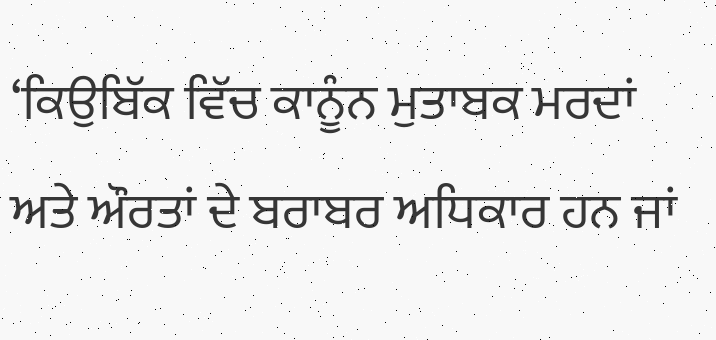‘ਕਿਉਬਿੱਕ ਵਿੱਚ ਕਾਨੂੰਨ ਮੁਤਾਬਕ ਮਰਦਾਂ ਅਤੇ ਔਰਤਾਂ ਦੇ ਬਰਾਬਰ ਅਧਿਕਾਰ ਹਨ ਜਾਂ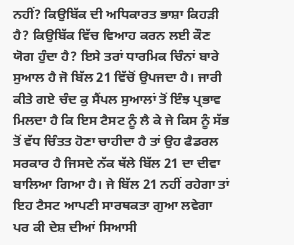ਨਹੀਂ? ਕਿਉਬਿੱਕ ਦੀ ਅਧਿਕਾਰਤ ਭਾਸ਼ਾ ਕਿਹੜੀ ਹੈ? ਕਿਉਬਿੱਕ ਵਿੱਚ ਵਿਆਹ ਕਰਨ ਲਈ ਕੌਣ ਯੋਗ ਹੁੰਦਾ ਹੈ? ਇਸੇ ਤਰਾਂ ਧਾਰਮਿਕ ਚਿੰਨਾਂ ਬਾਰੇ ਸੁਆਲ ਹੈ ਜੋ ਬਿੱਲ 21 ਵਿੱਚੋਂ ਉਪਜਦਾ ਹੈ। ਜਾਰੀ ਕੀਤੇ ਗਏ ਚੰਦ ਕੁ ਸੈਂਪਲ ਸੁਆਲਾਂ ਤੋਂ ਇੰਝ ਪ੍ਰਭਾਵ ਮਿਲਦਾ ਹੈ ਕਿ ਇਸ ਟੈਸਟ ਨੂੰ ਲੈ ਕੇ ਜੇ ਕਿਸ ਨੂੰ ਸੱਭ ਤੋਂ ਵੱਧ ਚਿੰਤਤ ਹੋਣਾ ਚਾਹੀਦਾ ਹੈ ਤਾਂ ਉਹ ਫੈਡਰਲ ਸਰਕਾਰ ਹੈ ਜਿਸਦੇ ਨੱਕ ਥੱਲੇ ਬਿੱਲ 21 ਦਾ ਦੀਵਾ ਬਾਲਿਆ ਗਿਆ ਹੈ। ਜੇ ਬਿੱਲ 21 ਨਹੀਂ ਰਹੇਗਾ ਤਾਂ ਇਹ ਟੈਸਟ ਆਪਣੀ ਸਾਰਥਕਤਾ ਗੁਆ ਲਵੇਗਾ ਪਰ ਕੀ ਦੇਸ਼ ਦੀਆਂ ਸਿਆਸੀ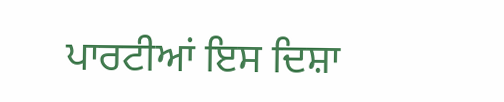ਪਾਰਟੀਆਂ ਇਸ ਦਿਸ਼ਾ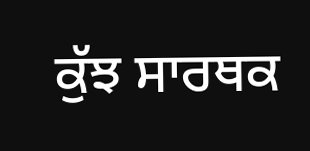ਕੁੱਝ ਸਾਰਥਕ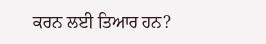ਕਰਨ ਲਈ ਤਿਆਰ ਹਨ?